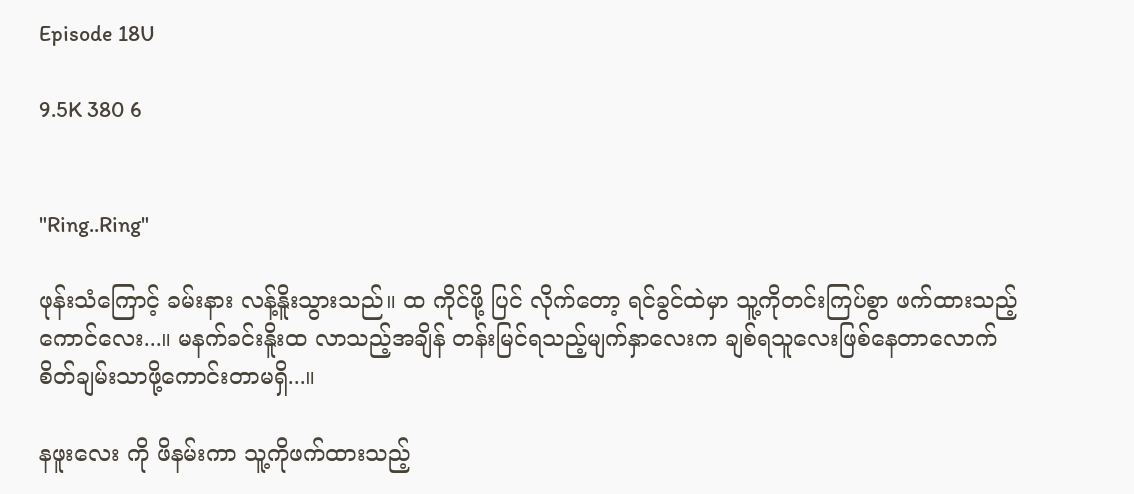Episode 18U

9.5K 380 6


"Ring..Ring"

ဖုန်းသံကြောင့် ခမ်းနား လန့်နိူးသွားသည်။ ထ ကိုင်ဖို့ ပြင် လိုက်တော့ ရင်ခွင်ထဲမှာ သူ့ကိုတင်းကြပ်စွာ ဖက်ထားသည့် ကောင်လေး...။ မနက်ခင်းနိူးထ လာသည့်အချိန် တန်းမြင်ရသည့်မျက်နှာလေးက ချစ်ရသူလေးဖြစ်နေတာလောက် စိတ်ချမ်းသာဖို့ကောင်းတာမရှိ...။

နဖူးလေး ကို ဖိနမ်းကာ သူ့ကိုဖက်ထားသည့်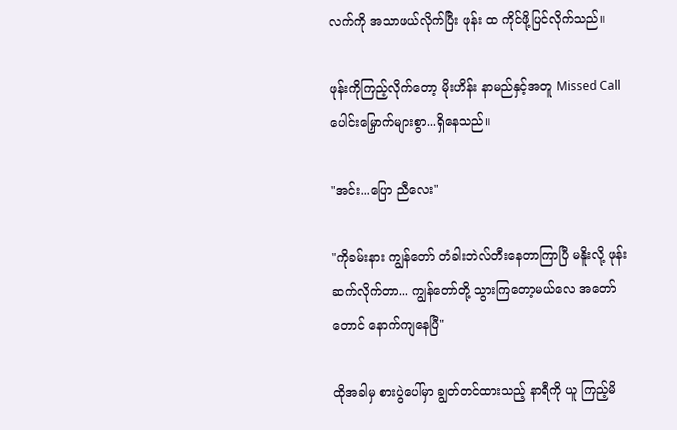လက်ကို အသာဖယ်လိုက်ပြီး ဖုန်း ထ ကိုင်ဖို့ပြင်လိုက်သည်။

ဖုန်းကိုကြည့်လိုက်တော့ မိုးဟိန်း နာမည်နှင့်အတူ Missed Call ပေါင်းမြှောက်များစွာ...ရှိနေသည်။

"အင်း...ပြော ညီလေး"

"ကိုခမ်းနား ကျွန်တော် တံခါးဘဲလ်တီးနေတာကြာပြီ မနိူးလို့ ဖုန်းဆက်လိုက်တာ... ကျွန်တော်တို့ သွားကြတော့မယ်လေ အတော်တောင် နောက်ကျနေပြီ"

ထိုအခါမှ စားပွဲပေါ်မှာ ချွတ်တင်ထားသည့် နာရီကို ယူ ကြည့်မိ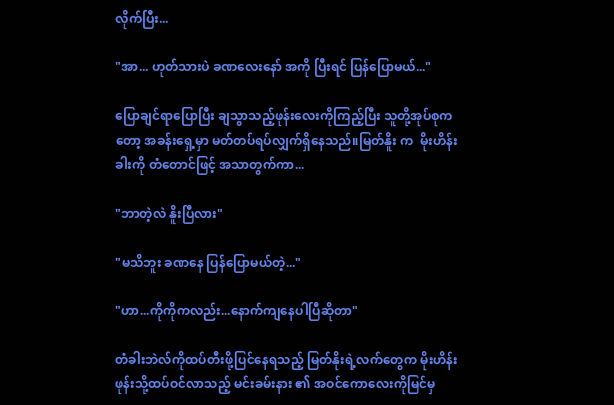လိုက်ပြီး...

"အာ... ဟုတ်သားပဲ ခဏလေးနော် အကို ပြီးရင် ပြန်ပြောမယ်..."

ပြောချင်ရာပြောပြီး ချသွာသည့်ဖုန်းလေးကိုကြည့်ပြီး သူတို့အုပ်စုကတော့ အခန်းရှေ့မှာ မတ်တပ်ရပ်လျှက်ရှိနေသည်။မြတ်နိူး က  မိုးဟိန်းခါးကို တံတောင်ဖြင့် အသာတွက်ကာ...

"ဘာတဲ့လဲ နိူးပြီလား"

"မသိဘူး ခဏနေ ပြန်ပြောမယ်တဲ့..."

"ဟာ...ကိုကိုကလည်း...နောက်ကျနေပါပြီဆိုတာ"

တံခါးဘဲလ်ကိုထပ်တီးဖို့ပြင်နေရသည့် မြတ်နိုးရဲ့လက်တွေက မိုးဟိန်းဖုန်းသို့ထပ်ဝင်လာသည့် မင်းခမ်းနား ၏ အဝင်ကောလေးကိုမြင်မှ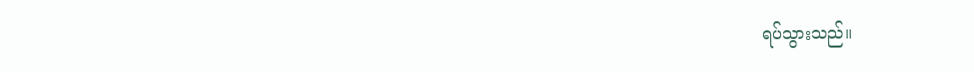ရပ်သွားသည်။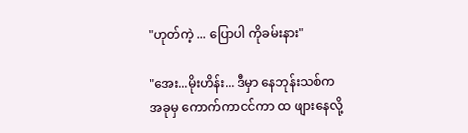"ဟုတ်ကဲ့ ... ပြောပါ ကိုခမ်းနား"

"အေး...မိုးဟိန်း... ဒီမှာ နေဘုန်းသစ်က အခုမှ ကောက်ကာငင်ကာ ထ ဖျားနေလို့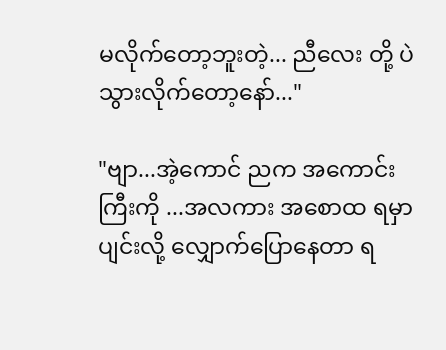မလိုက်တော့ဘူးတဲ့... ညီလေး တို့ ပဲသွားလိုက်တော့နော်..."

"ဗျာ...အဲ့ကောင် ညက အကောင်းကြီးကို ...အလကား အစောထ ရမှာပျင်းလို့ လျှောက်ပြောနေတာ ရ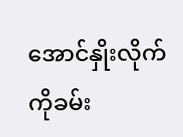အောင်နှိုးလိုက် ကိုခမ်း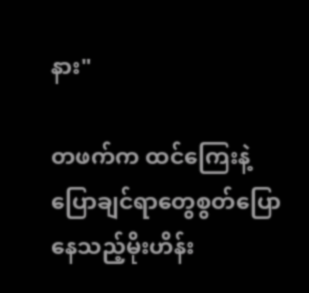နား"

တဖက်က ထင်ကြေးနဲ့ ပြောချင်ရာတွေစွတ်ပြောနေသည့်မိုးဟိန်း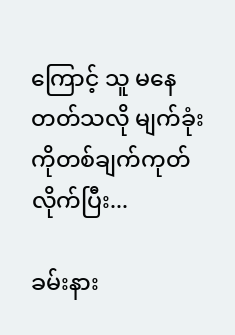ကြောင့် သူ မနေတတ်သလို မျက်ခုံးကိုတစ်ချက်ကုတ်လိုက်ပြီး...

ခမ်းနား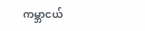ကမ္ဘာငယ်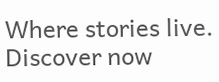Where stories live. Discover now